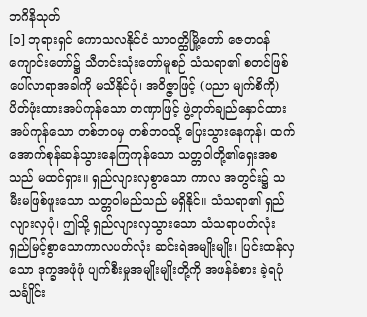ဘဂိနိသုတ်
[၁] ဘုရားရှင် ကောသလနိုင်ငံ သာဝတ္ထိမြို့တော် ဇေတဝန်ကျောင်းတော်၌ သီတင်းသုံးတော်မူစဉ် သံသရာ၏ စတင်ဖြစ်ပေါ်လာရာအခါကို မသိနိုင်ပုံ၊ အဝိဇ္ဇာဖြင့် (ပညာ မျက်စိကို) ပိတ်ဖုံးထားအပ်ကုန်သော တဏှာဖြင့် ဖွဲ့တုတ်ချည်နှောင်ထားအပ်ကုန်သော တစ်ဘဝမှ တစ်ဘဝသို့ ပြေးသွားနေကုန်၊ ထက်အောက်စုန်ဆန်သွားနေကြကုန်သော သတ္တဝါတို့၏ရှေးအစသည် မထင်ရှား။ ရှည်လျားလှစွာသော ကာလ အတွင်း၌ သမီးမဖြစ်ဖူးသော သတ္တဝါမည်သည် မရှိနိုင်။ သံသရာ၏ ရှည်လျားလှပုံ၊ ဤသို့ ရှည်လျားလှသွားသော သံသရာပတ်လုံး ရှည်မြင့်စွာသောကာလပတ်လုံး ဆင်းရဲအမျိုးမျိုး၊ ပြင်းထန်လှသော ဒုက္ခအဖုံဖုံ ပျက်စီးမှုအမျိုးမျိုးတို့ကို အဖန်ခံစား ခဲ့ရပုံ သင်္ချိုင်း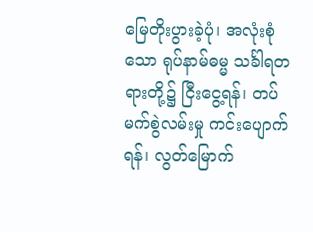မြေတိုးပွားခဲ့ပုံ၊ အလုံးစုံသော ရုပ်နာမ်ဓမ္မ သင်္ခါရတရားတို့၌ ငြီးငွေ့ရန်၊ တပ်မက်စွဲလမ်းမှု ကင်းပျောက်ရန်၊ လွတ်မြောက်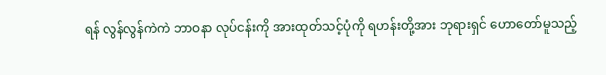ရန် လွန်လွန်ကဲကဲ ဘာဝနာ လုပ်ငန်းကို အားထုတ်သင့်ပုံကို ရဟန်းတို့အား ဘုရားရှင် ဟောတော်မူသည့်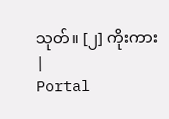သုတ်။ [၂] ကိုးကား
|
Portal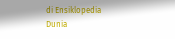di Ensiklopedia Dunia